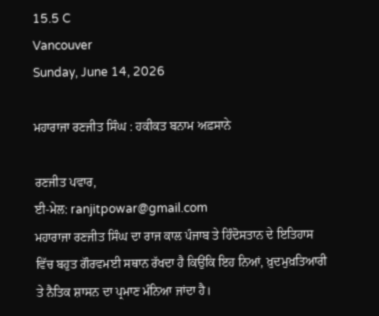15.5 C
Vancouver
Sunday, June 14, 2026

ਮਹਾਰਾਜਾ ਰਣਜੀਤ ਸਿੰਘ : ਹਕੀਕਤ ਬਨਾਮ ਅਫ਼ਸਾਨੇ

ਰਣਜੀਤ ਪਵਾਰ,
ਈ-ਮੇਲ: ranjitpowar@gmail.com
ਮਹਾਰਾਜਾ ਰਣਜੀਤ ਸਿੰਘ ਦਾ ਰਾਜ ਕਾਲ ਪੰਜਾਬ ਤੇ ਹਿੰਦੋਸਤਾਨ ਦੇ ਇਤਿਹਾਸ ਵਿੱਚ ਬਹੁਤ ਗੌਰਵਮਈ ਸਥਾਨ ਰੱਖਦਾ ਹੈ ਕਿਉਂਕਿ ਇਹ ਨਿਆਂ, ਖ਼ੁਦਮੁਖ਼ਤਿਆਰੀ ਤੇ ਨੈਤਿਕ ਸ਼ਾਸਨ ਦਾ ਪ੍ਰਮਾਣ ਮੰਨਿਆ ਜਾਂਦਾ ਹੈ।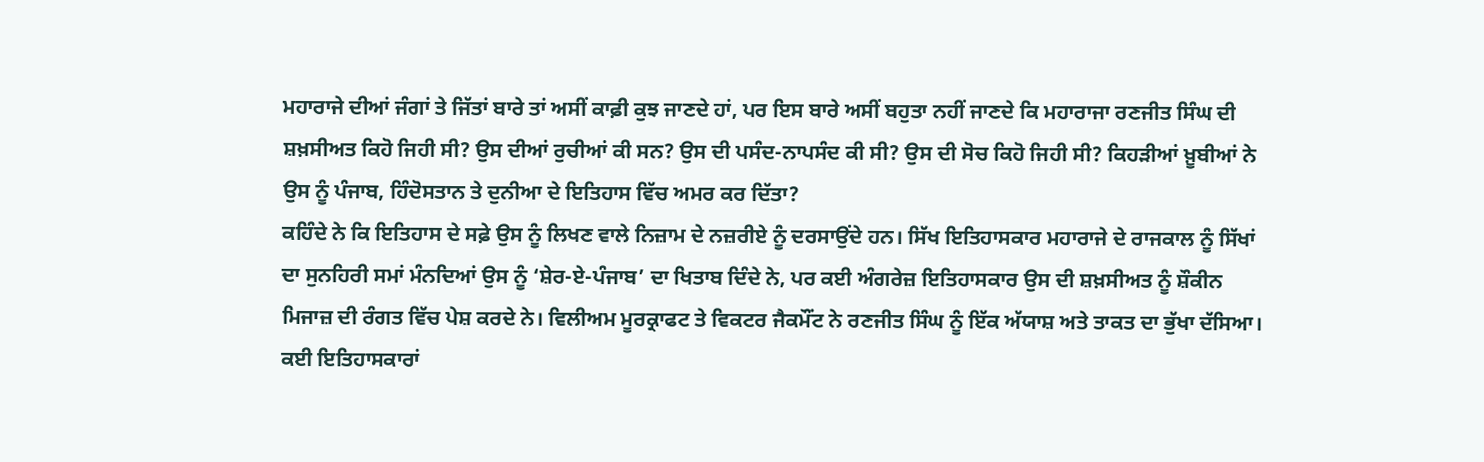ਮਹਾਰਾਜੇ ਦੀਆਂ ਜੰਗਾਂ ਤੇ ਜਿੱਤਾਂ ਬਾਰੇ ਤਾਂ ਅਸੀਂ ਕਾਫ਼ੀ ਕੁਝ ਜਾਣਦੇ ਹਾਂ, ਪਰ ਇਸ ਬਾਰੇ ਅਸੀਂ ਬਹੁਤਾ ਨਹੀਂ ਜਾਣਦੇ ਕਿ ਮਹਾਰਾਜਾ ਰਣਜੀਤ ਸਿੰਘ ਦੀ ਸ਼ਖ਼ਸੀਅਤ ਕਿਹੋ ਜਿਹੀ ਸੀ? ਉਸ ਦੀਆਂ ਰੁਚੀਆਂ ਕੀ ਸਨ? ਉਸ ਦੀ ਪਸੰਦ-ਨਾਪਸੰਦ ਕੀ ਸੀ? ਉਸ ਦੀ ਸੋਚ ਕਿਹੋ ਜਿਹੀ ਸੀ? ਕਿਹੜੀਆਂ ਖ਼ੂਬੀਆਂ ਨੇ ਉਸ ਨੂੰ ਪੰਜਾਬ, ਹਿੰਦੋਸਤਾਨ ਤੇ ਦੁਨੀਆ ਦੇ ਇਤਿਹਾਸ ਵਿੱਚ ਅਮਰ ਕਰ ਦਿੱਤਾ?
ਕਹਿੰਦੇ ਨੇ ਕਿ ਇਤਿਹਾਸ ਦੇ ਸਫ਼ੇ ਉਸ ਨੂੰ ਲਿਖਣ ਵਾਲੇ ਨਿਜ਼ਾਮ ਦੇ ਨਜ਼ਰੀਏ ਨੂੰ ਦਰਸਾਉਂਦੇ ਹਨ। ਸਿੱਖ ਇਤਿਹਾਸਕਾਰ ਮਹਾਰਾਜੇ ਦੇ ਰਾਜਕਾਲ ਨੂੰ ਸਿੱਖਾਂ ਦਾ ਸੁਨਹਿਰੀ ਸਮਾਂ ਮੰਨਦਿਆਂ ਉਸ ਨੂੰ ‘ਸ਼ੇਰ-ਏ-ਪੰਜਾਬ’ ਦਾ ਖਿਤਾਬ ਦਿੰਦੇ ਨੇ, ਪਰ ਕਈ ਅੰਗਰੇਜ਼ ਇਤਿਹਾਸਕਾਰ ਉਸ ਦੀ ਸ਼ਖ਼ਸੀਅਤ ਨੂੰ ਸ਼ੌਕੀਨ ਮਿਜਾਜ਼ ਦੀ ਰੰਗਤ ਵਿੱਚ ਪੇਸ਼ ਕਰਦੇ ਨੇ। ਵਿਲੀਅਮ ਮੂਰਕ੍ਰਾਫਟ ਤੇ ਵਿਕਟਰ ਜੈਕਮੌਂਟ ਨੇ ਰਣਜੀਤ ਸਿੰਘ ਨੂੰ ਇੱਕ ਅੱਯਾਸ਼ ਅਤੇ ਤਾਕਤ ਦਾ ਭੁੱਖਾ ਦੱਸਿਆ। ਕਈ ਇਤਿਹਾਸਕਾਰਾਂ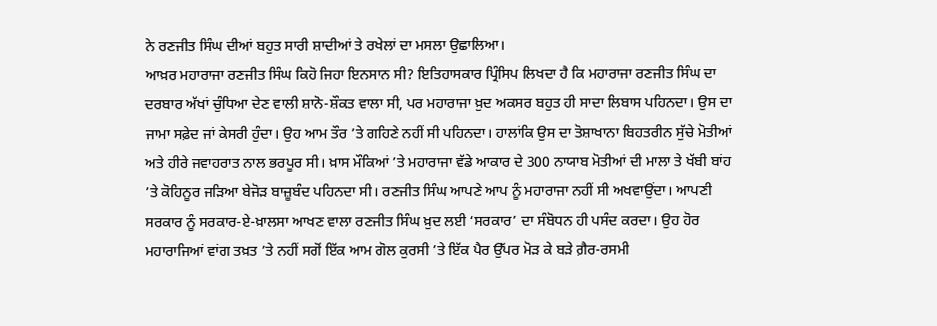ਨੇ ਰਣਜੀਤ ਸਿੰਘ ਦੀਆਂ ਬਹੁਤ ਸਾਰੀ ਸ਼ਾਦੀਆਂ ਤੇ ਰਖੇਲਾਂ ਦਾ ਮਸਲਾ ਉਛਾਲਿਆ।
ਆਖ਼ਰ ਮਹਾਰਾਜਾ ਰਣਜੀਤ ਸਿੰਘ ਕਿਹੋ ਜਿਹਾ ਇਨਸਾਨ ਸੀ? ਇਤਿਹਾਸਕਾਰ ਪ੍ਰਿੰਸਿਪ ਲਿਖਦਾ ਹੈ ਕਿ ਮਹਾਰਾਜਾ ਰਣਜੀਤ ਸਿੰਘ ਦਾ ਦਰਬਾਰ ਅੱਖਾਂ ਚੁੰਧਿਆ ਦੇਣ ਵਾਲੀ ਸ਼ਾਨੋ-ਸ਼ੌਕਤ ਵਾਲਾ ਸੀ, ਪਰ ਮਹਾਰਾਜਾ ਖ਼ੁਦ ਅਕਸਰ ਬਹੁਤ ਹੀ ਸਾਦਾ ਲਿਬਾਸ ਪਹਿਨਦਾ। ਉਸ ਦਾ ਜਾਮਾ ਸਫ਼ੇਦ ਜਾਂ ਕੇਸਰੀ ਹੁੰਦਾ। ਉਹ ਆਮ ਤੌਰ ’ਤੇ ਗਹਿਣੇ ਨਹੀਂ ਸੀ ਪਹਿਨਦਾ। ਹਾਲਾਂਕਿ ਉਸ ਦਾ ਤੋਸ਼ਾਖਾਨਾ ਬਿਹਤਰੀਨ ਸੁੱਚੇ ਮੋਤੀਆਂ ਅਤੇ ਹੀਰੇ ਜਵਾਹਰਾਤ ਨਾਲ ਭਰਪੂਰ ਸੀ। ਖ਼ਾਸ ਮੌਕਿਆਂ ’ਤੇ ਮਹਾਰਾਜਾ ਵੱਡੇ ਆਕਾਰ ਦੇ 300 ਨਾਯਾਬ ਮੋਤੀਆਂ ਦੀ ਮਾਲਾ ਤੇ ਖੱਬੀ ਬਾਂਹ ’ਤੇ ਕੋਹਿਨੂਰ ਜੜਿਆ ਬੇਜੋੜ ਬਾਜ਼ੂਬੰਦ ਪਹਿਨਦਾ ਸੀ। ਰਣਜੀਤ ਸਿੰਘ ਆਪਣੇ ਆਪ ਨੂੰ ਮਹਾਰਾਜਾ ਨਹੀਂ ਸੀ ਅਖਵਾਉਂਦਾ। ਆਪਣੀ ਸਰਕਾਰ ਨੂੰ ਸਰਕਾਰ-ਏ-ਖ਼ਾਲਸਾ ਆਖਣ ਵਾਲਾ ਰਣਜੀਤ ਸਿੰਘ ਖ਼ੁਦ ਲਈ ‘ਸਰਕਾਰ’ ਦਾ ਸੰਬੋਧਨ ਹੀ ਪਸੰਦ ਕਰਦਾ। ਉਹ ਹੋਰ ਮਹਾਰਾਜਿਆਂ ਵਾਂਗ ਤਖ਼ਤ ’ਤੇ ਨਹੀਂ ਸਗੋਂ ਇੱਕ ਆਮ ਗੋਲ ਕੁਰਸੀ ’ਤੇ ਇੱਕ ਪੈਰ ਉੱਪਰ ਮੋੜ ਕੇ ਬੜੇ ਗ਼ੈਰ-ਰਸਮੀ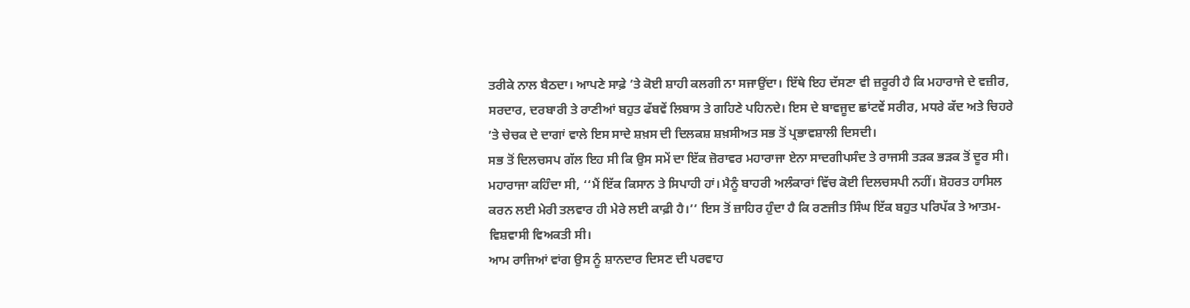ਤਰੀਕੇ ਨਾਲ ਬੈਠਦਾ। ਆਪਣੇ ਸਾਫ਼ੇ ’ਤੇ ਕੋਈ ਸ਼ਾਹੀ ਕਲਗੀ ਨਾ ਸਜਾਉਂਦਾ। ਇੱਥੇ ਇਹ ਦੱਸਣਾ ਵੀ ਜ਼ਰੂਰੀ ਹੈ ਕਿ ਮਹਾਰਾਜੇ ਦੇ ਵਜ਼ੀਰ, ਸਰਦਾਰ, ਦਰਬਾਰੀ ਤੇ ਰਾਣੀਆਂ ਬਹੁਤ ਫੱਬਵੇਂ ਲਿਬਾਸ ਤੇ ਗਹਿਣੇ ਪਹਿਨਦੇ। ਇਸ ਦੇ ਬਾਵਜੂਦ ਛਾਂਟਵੇਂ ਸਰੀਰ, ਮਧਰੇ ਕੱਦ ਅਤੇ ਚਿਹਰੇ ’ਤੇ ਚੇਚਕ ਦੇ ਦਾਗਾਂ ਵਾਲੇ ਇਸ ਸਾਦੇ ਸ਼ਖ਼ਸ ਦੀ ਦਿਲਕਸ਼ ਸ਼ਖ਼ਸੀਅਤ ਸਭ ਤੋਂ ਪ੍ਰਭਾਵਸ਼ਾਲੀ ਦਿਸਦੀ।
ਸਭ ਤੋਂ ਦਿਲਚਸਪ ਗੱਲ ਇਹ ਸੀ ਕਿ ਉਸ ਸਮੇਂ ਦਾ ਇੱਕ ਜ਼ੋਰਾਵਰ ਮਹਾਰਾਜਾ ਏਨਾ ਸਾਦਗੀਪਸੰਦ ਤੇ ਰਾਜਸੀ ਤੜਕ ਭੜਕ ਤੋਂ ਦੂਰ ਸੀ। ਮਹਾਰਾਜਾ ਕਹਿੰਦਾ ਸੀ, ‘‘ਮੈਂ ਇੱਕ ਕਿਸਾਨ ਤੇ ਸਿਪਾਹੀ ਹਾਂ। ਮੈਨੂੰ ਬਾਹਰੀ ਅਲੰਕਾਰਾਂ ਵਿੱਚ ਕੋਈ ਦਿਲਚਸਪੀ ਨਹੀਂ। ਸ਼ੋਹਰਤ ਹਾਸਿਲ ਕਰਨ ਲਈ ਮੇਰੀ ਤਲਵਾਰ ਹੀ ਮੇਰੇ ਲਈ ਕਾਫ਼ੀ ਹੈ।’’ ਇਸ ਤੋਂ ਜ਼ਾਹਿਰ ਹੁੰਦਾ ਹੈ ਕਿ ਰਣਜੀਤ ਸਿੰਘ ਇੱਕ ਬਹੁਤ ਪਰਿਪੱਕ ਤੇ ਆਤਮ-ਵਿਸ਼ਵਾਸੀ ਵਿਅਕਤੀ ਸੀ।
ਆਮ ਰਾਜਿਆਂ ਵਾਂਗ ਉਸ ਨੂੰ ਸ਼ਾਨਦਾਰ ਦਿਸਣ ਦੀ ਪਰਵਾਹ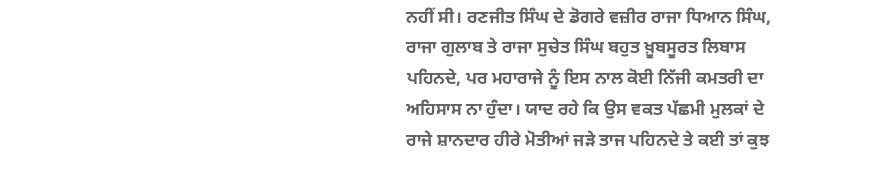ਨਹੀਂ ਸੀ। ਰਣਜੀਤ ਸਿੰਘ ਦੇ ਡੋਗਰੇ ਵਜ਼ੀਰ ਰਾਜਾ ਧਿਆਨ ਸਿੰਘ, ਰਾਜਾ ਗੁਲਾਬ ਤੇ ਰਾਜਾ ਸੁਚੇਤ ਸਿੰਘ ਬਹੁਤ ਖ਼ੂਬਸੂਰਤ ਲਿਬਾਸ ਪਹਿਨਦੇ, ਪਰ ਮਹਾਰਾਜੇ ਨੂੰ ਇਸ ਨਾਲ ਕੋਈ ਨਿੱਜੀ ਕਮਤਰੀ ਦਾ ਅਹਿਸਾਸ ਨਾ ਹੁੰਦਾ। ਯਾਦ ਰਹੇ ਕਿ ਉਸ ਵਕਤ ਪੱਛਮੀ ਮੁਲਕਾਂ ਦੇ ਰਾਜੇ ਸ਼ਾਨਦਾਰ ਹੀਰੇ ਮੋਤੀਆਂ ਜੜੇ ਤਾਜ ਪਹਿਨਦੇ ਤੇ ਕਈ ਤਾਂ ਕੁਝ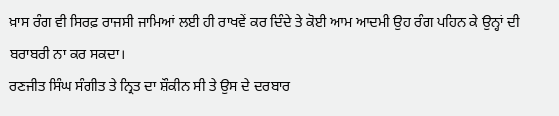ਖ਼ਾਸ ਰੰਗ ਵੀ ਸਿਰਫ਼ ਰਾਜਸੀ ਜਾਮਿਆਂ ਲਈ ਹੀ ਰਾਖਵੇਂ ਕਰ ਦਿੰਦੇ ਤੇ ਕੋਈ ਆਮ ਆਦਮੀ ਉਹ ਰੰਗ ਪਹਿਨ ਕੇ ਉਨ੍ਹਾਂ ਦੀ ਬਰਾਬਰੀ ਨਾ ਕਰ ਸਕਦਾ।
ਰਣਜੀਤ ਸਿੰਘ ਸੰਗੀਤ ਤੇ ਨ੍ਰਿਤ ਦਾ ਸ਼ੌਕੀਨ ਸੀ ਤੇ ਉਸ ਦੇ ਦਰਬਾਰ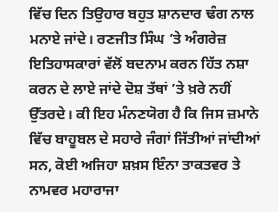ਵਿੱਚ ਦਿਨ ਤਿਉਹਾਰ ਬਹੁਤ ਸ਼ਾਨਦਾਰ ਢੰਗ ਨਾਲ ਮਨਾਏ ਜਾਂਦੇ। ਰਣਜੀਤ ਸਿੰਘ ’ਤੇ ਅੰਗਰੇਜ਼ ਇਤਿਹਾਸਕਾਰਾਂ ਵੱਲੋਂ ਬਦਨਾਮ ਕਰਨ ਹਿੱਤ ਨਸ਼ਾ ਕਰਨ ਦੇ ਲਾਏ ਜਾਂਦੇ ਦੋਸ਼ ਤੱਥਾਂ ’ਤੇ ਖ਼ਰੇ ਨਹੀਂ ਉੱਤਰਦੇ। ਕੀ ਇਹ ਮੰਨਣਯੋਗ ਹੈ ਕਿ ਜਿਸ ਜ਼ਮਾਨੇ ਵਿੱਚ ਬਾਹੂਬਲ ਦੇ ਸਹਾਰੇ ਜੰਗਾਂ ਜਿੱਤੀਆਂ ਜਾਂਦੀਆਂ ਸਨ, ਕੋਈ ਅਜਿਹਾ ਸ਼ਖ਼ਸ ਇੰਨਾ ਤਾਕਤਵਰ ਤੇ ਨਾਮਵਰ ਮਹਾਰਾਜਾ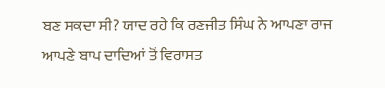ਬਣ ਸਕਦਾ ਸੀ? ਯਾਦ ਰਹੇ ਕਿ ਰਣਜੀਤ ਸਿੰਘ ਨੇ ਆਪਣਾ ਰਾਜ ਆਪਣੇ ਬਾਪ ਦਾਦਿਆਂ ਤੋਂ ਵਿਰਾਸਤ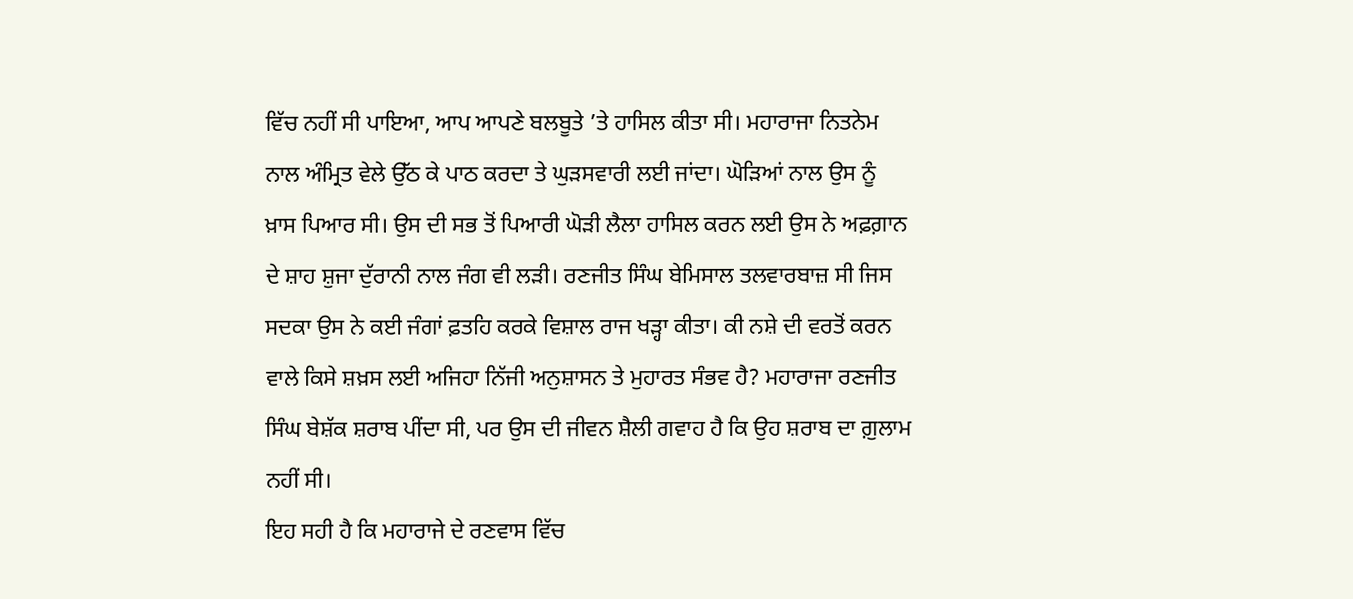ਵਿੱਚ ਨਹੀਂ ਸੀ ਪਾਇਆ, ਆਪ ਆਪਣੇ ਬਲਬੂਤੇ ’ਤੇ ਹਾਸਿਲ ਕੀਤਾ ਸੀ। ਮਹਾਰਾਜਾ ਨਿਤਨੇਮ ਨਾਲ ਅੰਮ੍ਰਿਤ ਵੇਲੇ ਉੱਠ ਕੇ ਪਾਠ ਕਰਦਾ ਤੇ ਘੁੜਸਵਾਰੀ ਲਈ ਜਾਂਦਾ। ਘੋੜਿਆਂ ਨਾਲ ਉਸ ਨੂੰ ਖ਼ਾਸ ਪਿਆਰ ਸੀ। ਉਸ ਦੀ ਸਭ ਤੋਂ ਪਿਆਰੀ ਘੋੜੀ ਲੈਲਾ ਹਾਸਿਲ ਕਰਨ ਲਈ ਉਸ ਨੇ ਅਫ਼ਗ਼ਾਨ ਦੇ ਸ਼ਾਹ ਸ਼ੁਜਾ ਦੁੱਰਾਨੀ ਨਾਲ ਜੰਗ ਵੀ ਲੜੀ। ਰਣਜੀਤ ਸਿੰਘ ਬੇਮਿਸਾਲ ਤਲਵਾਰਬਾਜ਼ ਸੀ ਜਿਸ ਸਦਕਾ ਉਸ ਨੇ ਕਈ ਜੰਗਾਂ ਫ਼ਤਹਿ ਕਰਕੇ ਵਿਸ਼ਾਲ ਰਾਜ ਖੜ੍ਹਾ ਕੀਤਾ। ਕੀ ਨਸ਼ੇ ਦੀ ਵਰਤੋਂ ਕਰਨ ਵਾਲੇ ਕਿਸੇ ਸ਼ਖ਼ਸ ਲਈ ਅਜਿਹਾ ਨਿੱਜੀ ਅਨੁਸ਼ਾਸਨ ਤੇ ਮੁਹਾਰਤ ਸੰਭਵ ਹੈ? ਮਹਾਰਾਜਾ ਰਣਜੀਤ ਸਿੰਘ ਬੇਸ਼ੱਕ ਸ਼ਰਾਬ ਪੀਂਦਾ ਸੀ, ਪਰ ਉਸ ਦੀ ਜੀਵਨ ਸ਼ੈਲੀ ਗਵਾਹ ਹੈ ਕਿ ਉਹ ਸ਼ਰਾਬ ਦਾ ਗ਼ੁਲਾਮ ਨਹੀਂ ਸੀ।
ਇਹ ਸਹੀ ਹੈ ਕਿ ਮਹਾਰਾਜੇ ਦੇ ਰਣਵਾਸ ਵਿੱਚ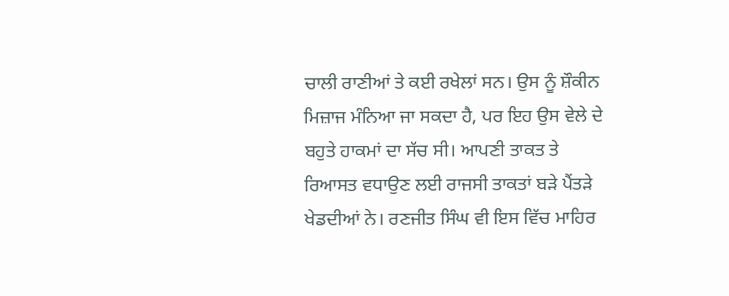ਚਾਲੀ ਰਾਣੀਆਂ ਤੇ ਕਈ ਰਖੇਲਾਂ ਸਨ। ਉਸ ਨੂੰ ਸ਼ੌਕੀਨ ਮਿਜ਼ਾਜ ਮੰਨਿਆ ਜਾ ਸਕਦਾ ਹੈ, ਪਰ ਇਹ ਉਸ ਵੇਲੇ ਦੇ ਬਹੁਤੇ ਹਾਕਮਾਂ ਦਾ ਸੱਚ ਸੀ। ਆਪਣੀ ਤਾਕਤ ਤੇ ਰਿਆਸਤ ਵਧਾਉਣ ਲਈ ਰਾਜਸੀ ਤਾਕਤਾਂ ਬੜੇ ਪੈਂਤੜੇ ਖੇਡਦੀਆਂ ਨੇ। ਰਣਜੀਤ ਸਿੰਘ ਵੀ ਇਸ ਵਿੱਚ ਮਾਹਿਰ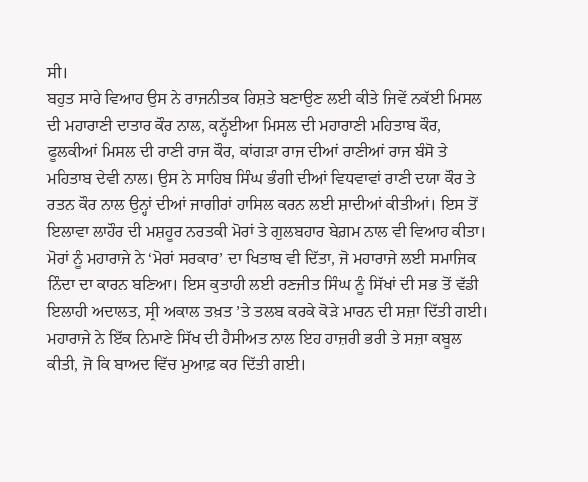ਸੀ।
ਬਹੁਤ ਸਾਰੇ ਵਿਆਹ ਉਸ ਨੇ ਰਾਜਨੀਤਕ ਰਿਸ਼ਤੇ ਬਣਾਉਣ ਲਈ ਕੀਤੇ ਜਿਵੇਂ ਨਕੱਈ ਮਿਸਲ ਦੀ ਮਹਾਰਾਣੀ ਦਾਤਾਰ ਕੌਰ ਨਾਲ, ਕਨ੍ਹੱਈਆ ਮਿਸਲ ਦੀ ਮਹਾਰਾਣੀ ਮਹਿਤਾਬ ਕੌਰ, ਫੂਲਕੀਆਂ ਮਿਸਲ ਦੀ ਰਾਣੀ ਰਾਜ ਕੌਰ, ਕਾਂਗੜਾ ਰਾਜ ਦੀਆਂ ਰਾਣੀਆਂ ਰਾਜ ਬੰਸੋ ਤੇ ਮਹਿਤਾਬ ਦੇਵੀ ਨਾਲ। ਉਸ ਨੇ ਸਾਹਿਬ ਸਿੰਘ ਭੰਗੀ ਦੀਆਂ ਵਿਧਵਾਵਾਂ ਰਾਣੀ ਦਯਾ ਕੌਰ ਤੇ ਰਤਨ ਕੌਰ ਨਾਲ ਉਨ੍ਹਾਂ ਦੀਆਂ ਜਾਗੀਰਾਂ ਹਾਸਿਲ ਕਰਨ ਲਈ ਸ਼ਾਦੀਆਂ ਕੀਤੀਆਂ। ਇਸ ਤੋਂ ਇਲਾਵਾ ਲਾਹੌਰ ਦੀ ਮਸ਼ਹੂਰ ਨਰਤਕੀ ਮੋਰਾਂ ਤੇ ਗੁਲਬਹਾਰ ਬੇਗ਼ਮ ਨਾਲ ਵੀ ਵਿਆਹ ਕੀਤਾ। ਮੋਰਾਂ ਨੂੰ ਮਹਾਰਾਜੇ ਨੇ ‘ਮੋਰਾਂ ਸਰਕਾਰ’ ਦਾ ਖਿਤਾਬ ਵੀ ਦਿੱਤਾ, ਜੋ ਮਹਾਰਾਜੇ ਲਈ ਸਮਾਜਿਕ ਨਿੰਦਾ ਦਾ ਕਾਰਨ ਬਣਿਆ। ਇਸ ਕੁਤਾਹੀ ਲਈ ਰਣਜੀਤ ਸਿੰਘ ਨੂੰ ਸਿੱਖਾਂ ਦੀ ਸਭ ਤੋਂ ਵੱਡੀ ਇਲਾਹੀ ਅਦਾਲਤ, ਸ੍ਰੀ ਅਕਾਲ ਤਖ਼ਤ ’ਤੇ ਤਲਬ ਕਰਕੇ ਕੋੜੇ ਮਾਰਨ ਦੀ ਸਜ਼ਾ ਦਿੱਤੀ ਗਈ। ਮਹਾਰਾਜੇ ਨੇ ਇੱਕ ਨਿਮਾਣੇ ਸਿੱਖ ਦੀ ਹੈਸੀਅਤ ਨਾਲ ਇਹ ਹਾਜ਼ਰੀ ਭਰੀ ਤੇ ਸਜ਼ਾ ਕਬੂਲ ਕੀਤੀ, ਜੋ ਕਿ ਬਾਅਦ ਵਿੱਚ ਮੁਆਫ਼ ਕਰ ਦਿੱਤੀ ਗਈ।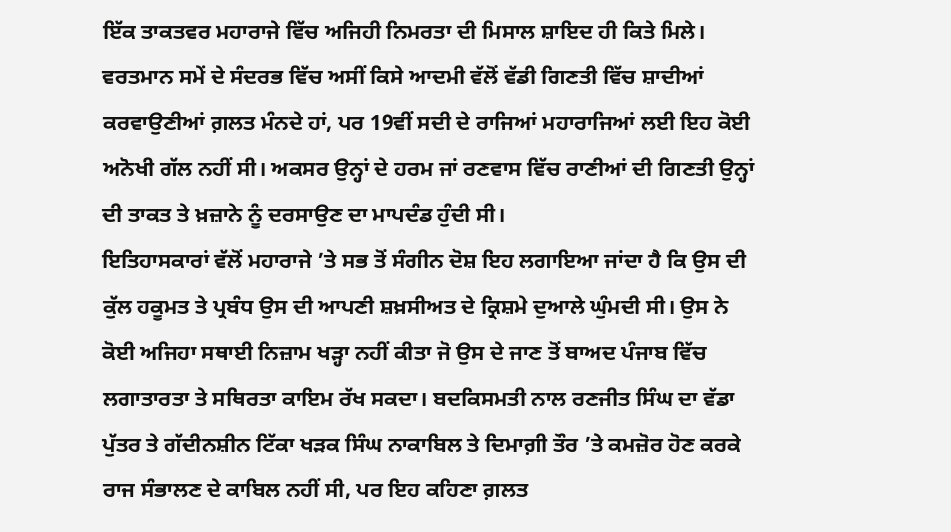ਇੱਕ ਤਾਕਤਵਰ ਮਹਾਰਾਜੇ ਵਿੱਚ ਅਜਿਹੀ ਨਿਮਰਤਾ ਦੀ ਮਿਸਾਲ ਸ਼ਾਇਦ ਹੀ ਕਿਤੇ ਮਿਲੇ। ਵਰਤਮਾਨ ਸਮੇਂ ਦੇ ਸੰਦਰਭ ਵਿੱਚ ਅਸੀਂ ਕਿਸੇ ਆਦਮੀ ਵੱਲੋਂ ਵੱਡੀ ਗਿਣਤੀ ਵਿੱਚ ਸ਼ਾਦੀਆਂ ਕਰਵਾਉਣੀਆਂ ਗ਼ਲਤ ਮੰਨਦੇ ਹਾਂ, ਪਰ 19ਵੀਂ ਸਦੀ ਦੇ ਰਾਜਿਆਂ ਮਹਾਰਾਜਿਆਂ ਲਈ ਇਹ ਕੋਈ ਅਨੋਖੀ ਗੱਲ ਨਹੀਂ ਸੀ। ਅਕਸਰ ਉਨ੍ਹਾਂ ਦੇ ਹਰਮ ਜਾਂ ਰਣਵਾਸ ਵਿੱਚ ਰਾਣੀਆਂ ਦੀ ਗਿਣਤੀ ਉਨ੍ਹਾਂ ਦੀ ਤਾਕਤ ਤੇ ਖ਼ਜ਼ਾਨੇ ਨੂੰ ਦਰਸਾਉਣ ਦਾ ਮਾਪਦੰਡ ਹੁੰਦੀ ਸੀ।
ਇਤਿਹਾਸਕਾਰਾਂ ਵੱਲੋਂ ਮਹਾਰਾਜੇ ’ਤੇ ਸਭ ਤੋਂ ਸੰਗੀਨ ਦੋਸ਼ ਇਹ ਲਗਾਇਆ ਜਾਂਦਾ ਹੈ ਕਿ ਉਸ ਦੀ ਕੁੱਲ ਹਕੂਮਤ ਤੇ ਪ੍ਰਬੰਧ ਉਸ ਦੀ ਆਪਣੀ ਸ਼ਖ਼ਸੀਅਤ ਦੇ ਕ੍ਰਿਸ਼ਮੇ ਦੁਆਲੇ ਘੁੰਮਦੀ ਸੀ। ਉਸ ਨੇ ਕੋਈ ਅਜਿਹਾ ਸਥਾਈ ਨਿਜ਼ਾਮ ਖੜ੍ਹਾ ਨਹੀਂ ਕੀਤਾ ਜੋ ਉਸ ਦੇ ਜਾਣ ਤੋਂ ਬਾਅਦ ਪੰਜਾਬ ਵਿੱਚ ਲਗਾਤਾਰਤਾ ਤੇ ਸਥਿਰਤਾ ਕਾਇਮ ਰੱਖ ਸਕਦਾ। ਬਦਕਿਸਮਤੀ ਨਾਲ ਰਣਜੀਤ ਸਿੰਘ ਦਾ ਵੱਡਾ ਪੁੱਤਰ ਤੇ ਗੱਦੀਨਸ਼ੀਨ ਟਿੱਕਾ ਖੜਕ ਸਿੰਘ ਨਾਕਾਬਿਲ ਤੇ ਦਿਮਾਗ਼ੀ ਤੌਰ ’ਤੇ ਕਮਜ਼ੋਰ ਹੋਣ ਕਰਕੇ ਰਾਜ ਸੰਭਾਲਣ ਦੇ ਕਾਬਿਲ ਨਹੀਂ ਸੀ, ਪਰ ਇਹ ਕਹਿਣਾ ਗ਼ਲਤ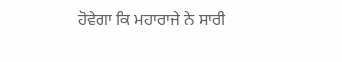ਹੋਵੇਗਾ ਕਿ ਮਹਾਰਾਜੇ ਨੇ ਸਾਰੀ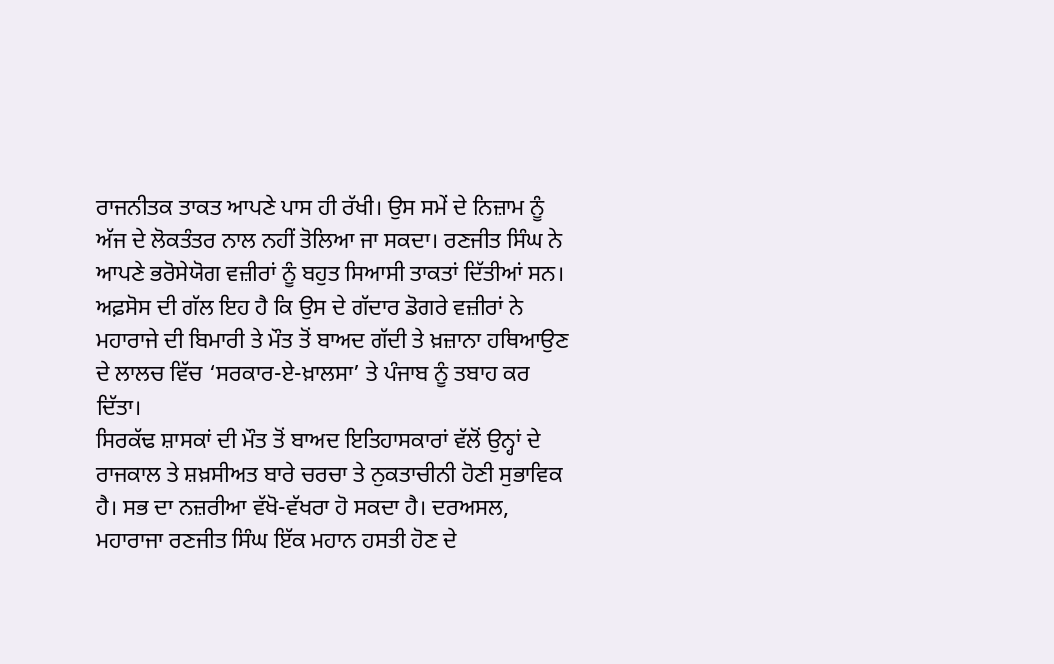ਰਾਜਨੀਤਕ ਤਾਕਤ ਆਪਣੇ ਪਾਸ ਹੀ ਰੱਖੀ। ਉਸ ਸਮੇਂ ਦੇ ਨਿਜ਼ਾਮ ਨੂੰ ਅੱਜ ਦੇ ਲੋਕਤੰਤਰ ਨਾਲ ਨਹੀਂ ਤੋਲਿਆ ਜਾ ਸਕਦਾ। ਰਣਜੀਤ ਸਿੰਘ ਨੇ ਆਪਣੇ ਭਰੋਸੇਯੋਗ ਵਜ਼ੀਰਾਂ ਨੂੰ ਬਹੁਤ ਸਿਆਸੀ ਤਾਕਤਾਂ ਦਿੱਤੀਆਂ ਸਨ। ਅਫ਼ਸੋਸ ਦੀ ਗੱਲ ਇਹ ਹੈ ਕਿ ਉਸ ਦੇ ਗੱਦਾਰ ਡੋਗਰੇ ਵਜ਼ੀਰਾਂ ਨੇ ਮਹਾਰਾਜੇ ਦੀ ਬਿਮਾਰੀ ਤੇ ਮੌਤ ਤੋਂ ਬਾਅਦ ਗੱਦੀ ਤੇ ਖ਼ਜ਼ਾਨਾ ਹਥਿਆਉਣ ਦੇ ਲਾਲਚ ਵਿੱਚ ‘ਸਰਕਾਰ-ਏ-ਖ਼ਾਲਸਾ’ ਤੇ ਪੰਜਾਬ ਨੂੰ ਤਬਾਹ ਕਰ ਦਿੱਤਾ।
ਸਿਰਕੱਢ ਸ਼ਾਸਕਾਂ ਦੀ ਮੌਤ ਤੋਂ ਬਾਅਦ ਇਤਿਹਾਸਕਾਰਾਂ ਵੱਲੋਂ ਉਨ੍ਹਾਂ ਦੇ ਰਾਜਕਾਲ ਤੇ ਸ਼ਖ਼ਸੀਅਤ ਬਾਰੇ ਚਰਚਾ ਤੇ ਨੁਕਤਾਚੀਨੀ ਹੋਣੀ ਸੁਭਾਵਿਕ ਹੈ। ਸਭ ਦਾ ਨਜ਼ਰੀਆ ਵੱਖੋ-ਵੱਖਰਾ ਹੋ ਸਕਦਾ ਹੈ। ਦਰਅਸਲ, ਮਹਾਰਾਜਾ ਰਣਜੀਤ ਸਿੰਘ ਇੱਕ ਮਹਾਨ ਹਸਤੀ ਹੋਣ ਦੇ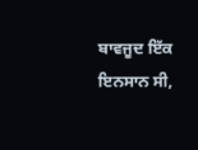ਬਾਵਜੂਦ ਇੱਕ ਇਨਸਾਨ ਸੀ,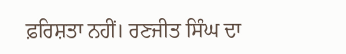ਫ਼ਰਿਸ਼ਤਾ ਨਹੀਂ। ਰਣਜੀਤ ਸਿੰਘ ਦਾ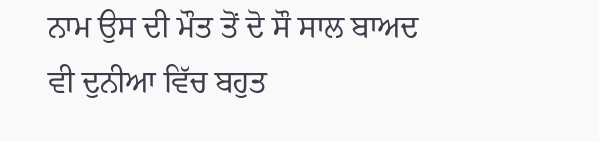ਨਾਮ ਉਸ ਦੀ ਮੌਤ ਤੋਂ ਦੋ ਸੌ ਸਾਲ ਬਾਅਦ ਵੀ ਦੁਨੀਆ ਵਿੱਚ ਬਹੁਤ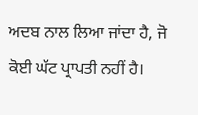ਅਦਬ ਨਾਲ ਲਿਆ ਜਾਂਦਾ ਹੈ, ਜੋ ਕੋਈ ਘੱਟ ਪ੍ਰਾਪਤੀ ਨਹੀਂ ਹੈ।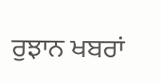ਰੁਝਾਨ ਖਬਰਾਂ